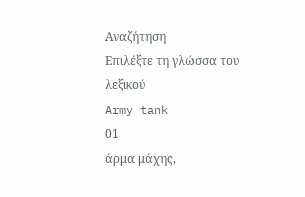Αναζήτηση
Επιλέξτε τη γλώσσα του λεξικού
Army tank
01
άρμα μάχης,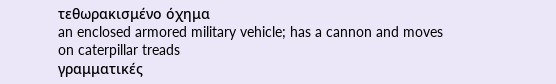τεθωρακισμένο όχημα
an enclosed armored military vehicle; has a cannon and moves on caterpillar treads
γραμματικές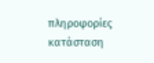πληροφορίες
κατάσταση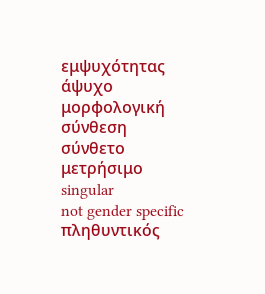εμψυχότητας
άψυχο
μορφολογική σύνθεση
σύνθετο
μετρήσιμο
singular
not gender specific
πληθυντικός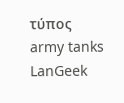τύπος
army tanks
LanGeek